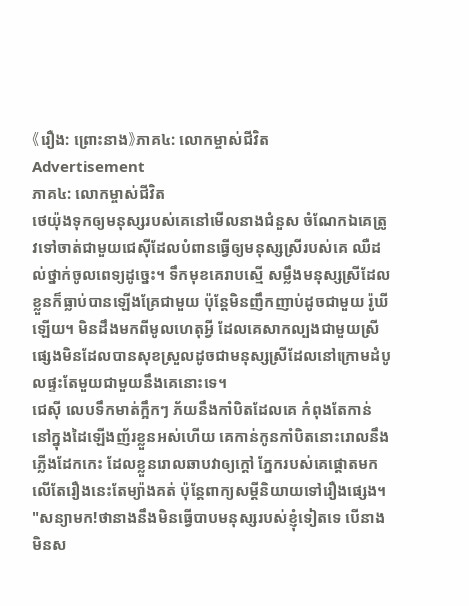《រឿង: ព្រោះនាង》ភាគ៤: លោកម្ចាស់ជីវិត
Advertisement
ភាគ៤: លោកម្ចាស់ជីវិត
ថេយ៉ុងទុកឲ្យមនុស្សរបស់គេនៅមើលនាងជំនួស ចំណែកឯគេត្រូវទៅចាត់ជាមួយជេស៊ីដែលបំពានធ្វើឲ្យមនុស្សស្រីរបស់គេ ឈឺដល់ថ្នាក់ចូលពេទ្យដូច្នេះ។ ទឹកមុខគេរាបស្មើ សម្លឹងមនុស្សស្រីដែលខ្លួនក៏ធ្លាប់បានឡើងគ្រែជាមួយ ប៉ុន្តែមិនញឹកញាប់ដូចជាមួយ រ៉ូឃី ឡើយ។ មិនដឹងមកពីមូលហេតុអ្វី ដែលគេសាកល្បងជាមួយស្រីផ្សេងមិនដែលបានសុខស្រួលដូចជាមនុស្សស្រីដែលនៅក្រោមដំបូលផ្ទះតែមួយជាមួយនឹងគេនោះទេ។
ជេស៊ី លេបទឹកមាត់ក្អឹកៗ ភ័យនឹងកាំបិតដែលគេ កំពុងតែកាន់នៅក្នុងដៃឡើងញ័រខ្លួនអស់ហើយ គេកាន់កូនកាំបិតនោះរោលនឹងភ្លើងដែកកេះ ដែលខ្លួនរោលឆាបវាឲ្យក្តៅ ភ្នែករបស់គេផ្តោតមកលើតែរឿងនេះតែម្យ៉ាងគត់ ប៉ុន្តែពាក្យសម្តីនិយាយទៅរឿងផ្សេង។
"សន្យាមក!ថានាងនឹងមិនធ្វើបាបមនុស្សរបស់ខ្ញុំទៀតទេ បើនាងមិនស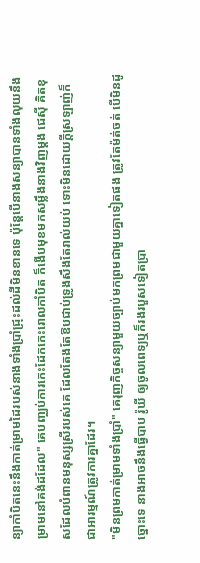ន្យាកាំបិតនេះនឹងកាត់ម្រាមដៃរបស់នាងទាំងប្រាំជ្រុះដល់ដីមិនខានទេ ប៉ុន្តែបើនាងសន្យាបានទាំងលុយនឹងម្រាមនៅគង់ដដែល" គេបញ្ឈប់ការកេះដែកកេះរោលកាំបិត ក៏ងើបមុខមកសម្លឹងនាងវិញម្តង ជេស៊ី គិតខុសដែលបំពានមនុស្សស្រីរបស់គេ ដែលតែងតែឱបជាប់ទ្រូងសឹងតែរាល់យប់ ទោះមិនដោយក្តីស្រឡាញ់ក៏ជាអារម្មណ៍ត្រូវការគ្នាដែរ។
"មិនព្រមកាត់ម្រាមទាំងប្រាំ" គេរុញកិច្ចសន្យាមួយច្បាប់មកព្រមជាមួយគ្នាទៀតផង ត្រូវតែម៉ត់ចត់ បើមិនដូច្នោះទេ នាងអាចនឹងធ្វើបាប រ៉ូឃី ឲ្យចូលពេទ្យឬក៏រងរបួសទៀតប្រា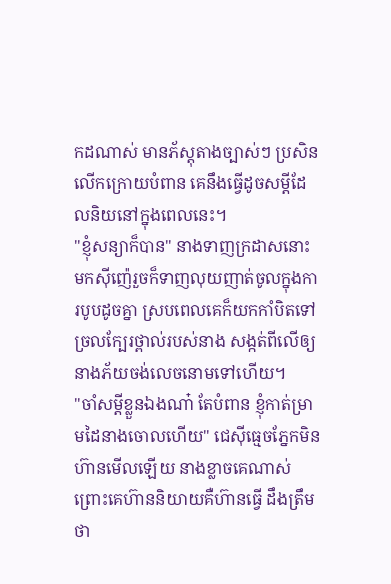កដណាស់ មានភ័ស្តុតាងច្បាស់ៗ ប្រសិនលើកក្រោយបំពាន គេនឹងធ្វើដូចសម្តីដែលនិយនៅក្នុងពេលនេះ។
"ខ្ញុំសន្យាក៏បាន" នាងទាញក្រដាសនោះមកស៊ីញ៉េរួចក៏ទាញលុយញាត់ចូលក្នុងការបូបដូចគ្នា ស្របពេលគេក៏យកកាំបិតទៅច្រលក្បែរថ្ពាល់របស់នាង សង្កត់ពីលើឲ្យនាងភ័យចង់លេចនោមទៅហើយ។
"ចាំសម្តីខ្លួនឯងណា៎ តែបំពាន ខ្ញុំកាត់ម្រាមដៃនាងចោលហើយ" ជេស៊ីធ្មេចភ្នែកមិនហ៊ានមើលឡើយ នាងខ្លាចគេណាស់ ព្រោះគេហ៊ាននិយាយគឺហ៊ានធ្វើ ដឹងត្រឹមថា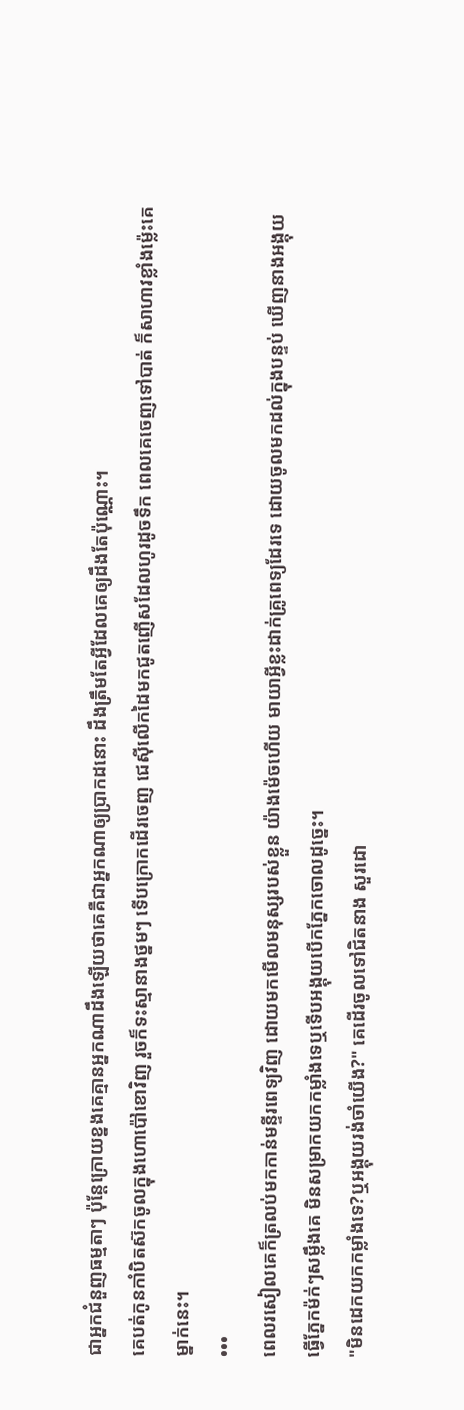ជាអ្នកជំនួញធម្មតាៗ ប៉ុន្តែក្រោយខ្នងគេគ្មានអ្នកណាដឹងឡើយថាគេគឺជាអ្នកណាឲ្យប្រាកដនោះ ដឹងត្រឹមតែអ្វីដែលគេឲ្យដឹងតែប៉ុណ្ណោះ។
គេបត់កូនកាំបិតស៊កចូលក្នុងហោប៉ៅខោវិញ រួចក៏ទះស្មានាងថ្នមៗ ទើបក្រោកដើរចេញ ជេស៊ីលើកដៃមកជូតញើសដែលហូរដូចទឹក ពេលគេចេញទៅបាត់ ក៏សាហាវខ្លាំងម៉្លេះគេម្នាក់នេះ។
•••
ពេលរសៀលគេក៏ត្រលប់មកកាន់មន្ទីរពេទ្យវិញ ដោយមកមើលមនុស្សរបស់ខ្លួន យ៉ាងម៉េចហើយ មាយាអ្វីខ្លះដាក់គ្រូពេទ្យដែរទេ ដោយចូលមកដល់ក្នុងបន្ទប់ ឃើញនាងអង្គុយធ្វើភ្នែកម៉ក់ៗសម្លឹងគេ មិនសម្រាកយកកម្លាំងទេឬទើបអង្គុយបើកភ្នែកចោលដូច្នេះ។
"មិនដេកយកកម្លាំងទេ?ឬអង្គុយរង់ចាំយើង?" គេដើរចូលទៅជិតនាង សួរដោ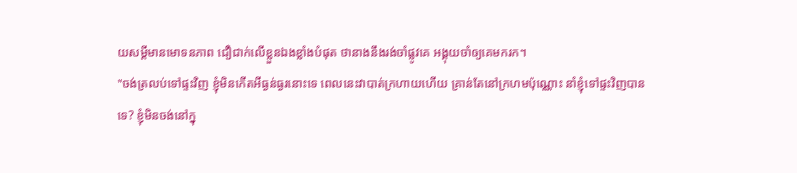យសម្តីមានមោទនភាព ជឿជាក់លើខ្លួនឯងខ្លាំងបំផុត ថានាងនឹងរង់ចាំផ្លូវគេ អង្គុយចាំឲ្យគេមករក។
"ចង់ត្រលប់ទៅផ្ទះវិញ ខ្ញុំមិនកើតអីធ្ងន់ធ្ងរនោះទេ ពេលនេះវាបាត់ក្រហាយហើយ គ្រាន់តែនៅក្រហមប៉ុណ្ណោះ នាំខ្ញុំទៅផ្ទះវិញបានទេ? ខ្ញុំមិនចង់នៅក្នុ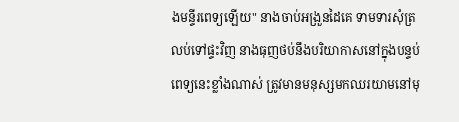ងមន្ទីរពេទ្យឡើយ" នាងចាប់អង្រួនដៃគេ ទាមទារសុំត្រលប់ទៅផ្ទះវិញ នាងធុញថប់នឹងបរិយាកាសនៅក្នុងបន្ទប់ពេទ្យនេះខ្លាំងណាស់ ត្រូវមានមនុស្សមកឈរយាមនៅមុ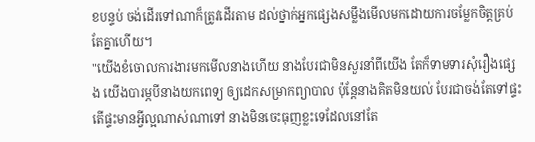ខបន្ទប់ ចង់ដើរទៅណាក៏ត្រូវដើរតាម ដល់ថ្នាក់អ្នកផ្សេងសម្លឹងមើលមកដោយការចម្លែកចិត្តគ្រប់តែគ្នាហើយ។
"យើងខំចោលការងារមកមើលនាងហើយ នាងបែរជាមិនសួរនាំពីយើង តែក៏ទាមទារសុំរឿងផ្សេង យើងបារម្ភបីនាងយកពេទ្យ ឲ្យដេកសម្រាកព្យាបាល ប៉ុន្តែនាងគិតមិនយល់ បែរជាចង់តែទៅផ្ទះ តើផ្ទះមានអ្វីល្អណាស់ណាទៅ នាងមិនចេះធុញខ្លះទេដែលនៅតែ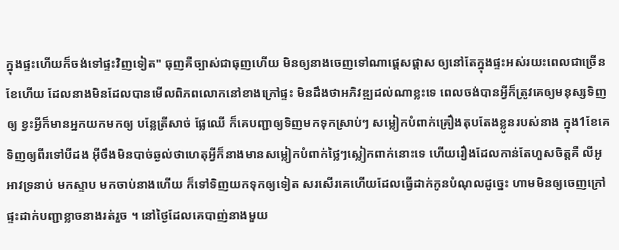ក្នុងផ្ទះហើយក៏ចង់ទៅផ្ទះវិញទៀត" ធុញគឺច្បាស់ជាធុញហើយ មិនឲ្យនាងចេញទៅណាផ្តេសផ្តាស ឲ្យនៅតែក្នុងផ្ទះអស់រយះពេលជាច្រើនខែហើយ ដែលនាងមិនដែលបានមើលពិភពលោកនៅខាងក្រៅផ្ទះ មិនដឹងថាអភិវឌ្ឍដល់ណាខ្លះទេ ពេលចង់បានអ្វីក៏ត្រូវគេឲ្យមនុស្សទិញឲ្យ ខ្វះអ្វីក៏មានអ្នកយកមកឲ្យ បន្លែត្រីសាច់ ផ្លែឈើ ក៏គេបញ្ជាឲ្យទិញមកទុកស្រាប់ៗ សម្លៀកបំពាក់គ្រឿងតុបតែងខ្លូនរបស់នាង ក្នុង1ខែគេទិញឲ្យពីរទៅបីដង អ៊ីចឹងមិនបាច់ឆ្ងល់ថាហេតុអ្វីក៏នាងមានសម្លៀកបំពាក់ថ្លៃៗស្លៀកពាក់នោះទេ ហើយរឿងដែលកាន់តែហួសចិត្តគឺ លីអូ អាវទ្រនាប់ មកស្ទាប មកចាប់នាងហើយ ក៏ទៅទិញយកទុកឲ្យទៀត សរសើរគេហើយដែលធ្វើដាក់កូនបំណុលដូច្នេះ ហាមមិនឲ្យចេញក្រៅផ្ទះដាក់បញ្ជាខ្លាចនាងរត់រួច ។ នៅថ្ងៃដែលគេបាញ់នាងមួយ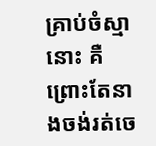គ្រាប់ចំស្មានោះ គឺព្រោះតែនាងចង់រត់ចេ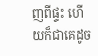ញពីផ្ទះ ហើយក៏ជាគេដូច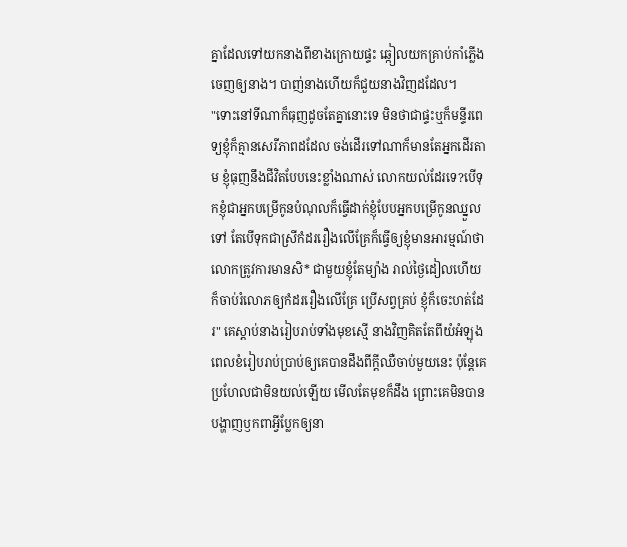គ្នាដែលទៅយកនាងពីខាងក្រោយផ្ទះ ឆ្កៀលយកគ្រាប់កាំភ្លើងចេញឲ្យនាង។ បាញ់នាងហើយក៏ជួយនាងវិញដដែល។
"ទោះនៅទីណាក៏ធុញដូចតែគ្នានោះទេ មិនថាជាផ្ទះឬក៏មន្ទីរពេទ្យខ្ញុំក៏គ្មានសេរីភាពដដែល ចង់ដើរទៅណាក៏មានតែអ្នកដើរតាម ខ្ញុំធុញនឹងជីវិតបែបនេះខ្លាំងណាស់ លោកយល់ដែរទេ?បើទុកខ្ញុំជាអ្នកបម្រើកូនបំណុលក៏ធ្វើដាក់ខ្ញុំបែបអ្នកបម្រើកូនឈ្នួលទៅ តែបើទុកជាស្រីកំដររឿងលើគ្រែក៏ធ្វើឲ្យខ្ញុំមានអារម្មណ៍ថាលោកត្រូវការមានសិ* ជាមួយខ្ញុំតែម្យ៉ាង រាល់ថ្ងៃដៀលហើយក៏ចាប់រំលោភឲ្យកំដររឿងលើគ្រែ ប្រើសព្វគ្រប់ ខ្ញុំក៏ចេះហត់ដែរ" គេស្តាប់នាងរៀបរាប់ទាំងមុខស្មើ នាងវិញគិតតែពីយំអំឡុងពេលខំរៀបរាប់ប្រាប់ឲ្យគេបានដឹងពីក្តីឈឺចាប់មួយនេះ ប៉ុន្តែគេប្រហែលជាមិនយល់ឡើយ មើលតែមុខក៏ដឹង ព្រោះគេមិនបានបង្ហាញឫកពាអ្វីប្លែកឲ្យនា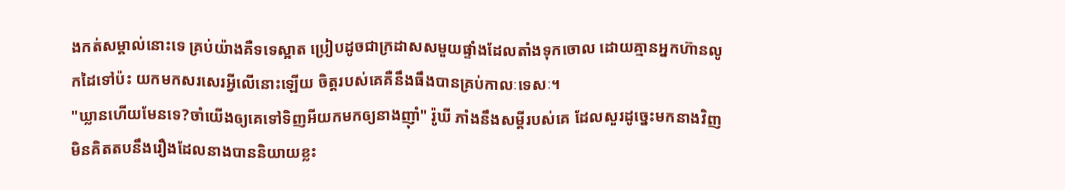ងកត់សម្គាល់នោះទេ គ្រប់យ៉ាងគឺទទេស្អាត ប្រៀបដូចជាក្រដាសសមួយផ្ទាំងដែលតាំងទុកចោល ដោយគ្មានអ្នកហ៊ានលូកដៃទៅប៉ះ យកមកសរសេរអ្វីលើនោះឡើយ ចិត្តរបស់គេគឺនឹងធឹងបានគ្រប់កាលៈទេសៈ។
"ឃ្លានហើយមែនទេ?ចាំយើងឲ្យគេទៅទិញអីយកមកឲ្យនាងញ៉ាំ" រ៉ូឃី ភាំងនឹងសម្តីរបស់គេ ដែលសួរដូច្នេះមកនាងវិញ មិនគិតតបនឹងរឿងដែលនាងបាននិយាយខ្លះ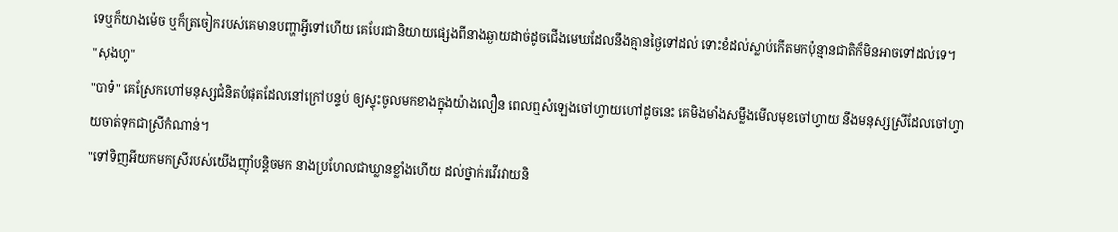ទេឬក៏យាងម៉េច ឬក៏ត្រចៀករបស់គេមានបញ្ហាអ្វីទៅហើយ គេបែរជានិយាយផ្សេងពីនាងឆ្ងាយដាច់ដូចជើងមេឃដែលនឹងគ្មានថ្ងៃទៅដល់ ទោះខំដល់ស្លាប់កើតមកប៉ុន្មានជាតិក៏មិនអាចទៅដល់ទេ។
"សុងហូ"
"បាទ៎" គេស្រែកហៅមនុស្សជំនិតបំផុតដែលនៅក្រៅបន្ទប់ ឲ្យស្ទុះចូលមកខាងក្នុងយ៉ាងលឿន ពេលឮសំឡេងចៅហ្វាយហៅដូចនេះ គេមិងមាំងសម្លឹងមើលមុខចៅហ្វាយ នឹងមនុស្សស្រីដែលចៅហ្វាយចាត់ទុកជាស្រីកំណាន់។
"ទៅទិញអីយកមកស្រីរបស់យើងញ៉ាំបន្តិចមក នាងប្រហែលជាឃ្លានខ្លាំងហើយ ដល់ថ្នាក់រវើរវាយនិ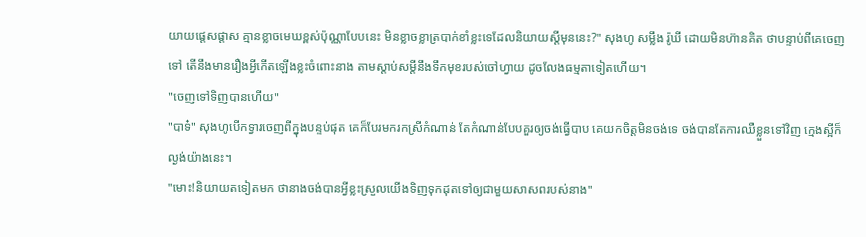យាយផ្តេសផ្តាស គ្មានខ្លាចមេឃខ្ពស់ប៉ុណ្ណាបែបនេះ មិនខ្លាចខ្លាត្របាក់ខាំខ្លះទេដែលនិយាយស្តីមុននេះ?" សុងហូ សម្លឹង រ៉ូឃី ដោយមិនហ៊ានគិត ថាបន្ទាប់ពីគេចេញទៅ តើនឹងមានរឿងអ្វីកើតឡើងខ្លះចំពោះនាង តាមស្តាប់សម្តីនឹងទឹកមុខរបស់ចៅហ្វាយ ដូចលែងធម្មតាទៀតហើយ។
"ចេញទៅទិញបានហើយ"
"បាទ៎" សុងហូបើកទ្វារចេញពីក្នុងបន្ទប់ផុត គេក៏បែរមករកស្រីកំណាន់ តែកំណាន់បែបគួរឲ្យចង់ធ្វើបាប គេយកចិត្តមិនចង់ទេ ចង់បានតែការឈឺខ្លួនទៅវិញ ក្មេងស្អីក៏ល្ងង់យ៉ាងនេះ។
"មោះ!និយាយតទៀតមក ថានាងចង់បានអ្វីខ្លះស្រួលយើងទិញទុកដុតទៅឲ្យជាមួយសាសពរបស់នាង"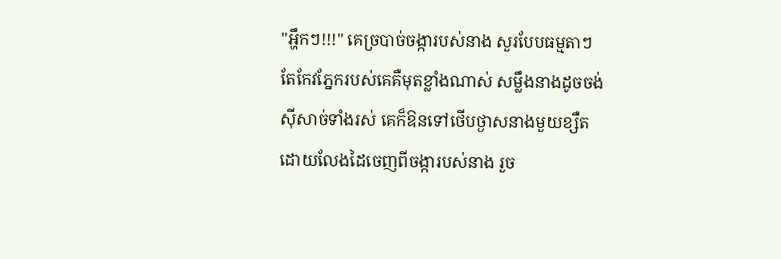"អ្ហឹកៗ!!!" គេច្របាច់ចង្ការបស់នាង សួរបែបធម្មតាៗ តែកែវភ្នែករបស់គេគឺមុតខ្លាំងណាស់ សម្លឹងនាងដូចចង់ស៊ីសាច់ទាំងរស់ គេក៏ឱនទៅថើបថ្ងាសនាងមួយខ្សឺត ដោយលែងដៃចេញពីចង្ការបស់នាង រួច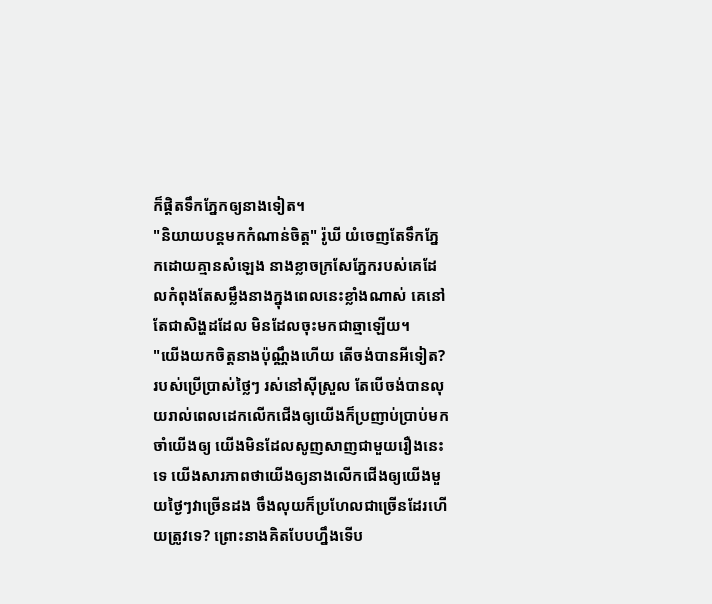ក៏ផ្តិតទឹកភ្នែកឲ្យនាងទៀត។
"និយាយបន្តមកកំណាន់ចិត្ត" រ៉ូឃី យំចេញតែទឹកភ្នែកដោយគ្មានសំឡេង នាងខ្លាចក្រសែភ្នែករបស់គេដែលកំពុងតែសម្លឹងនាងក្នុងពេលនេះខ្លាំងណាស់ គេនៅតែជាសិង្ហដដែល មិនដែលចុះមកជាឆ្មាឡើយ។
"យើងយកចិត្តនាងប៉ុណ្ណឹងហើយ តើចង់បានអីទៀត?របស់ប្រើប្រាស់ថ្លៃៗ រស់នៅស៊ីស្រួល តែបើចង់បានលុយរាល់ពេលដេកលើកជើងឲ្យយើងក៏ប្រញាប់ប្រាប់មក ចាំយើងឲ្យ យើងមិនដែលសូញសាញជាមួយរឿងនេះទេ យើងសារភាពថាយើងឲ្យនាងលើកជើងឲ្យយើងមួយថ្ងៃៗវាច្រើនដង ចឹងលុយក៏ប្រហែលជាច្រើនដែរហើយត្រូវទេ? ព្រោះនាងគិតបែបហ្នឹងទើប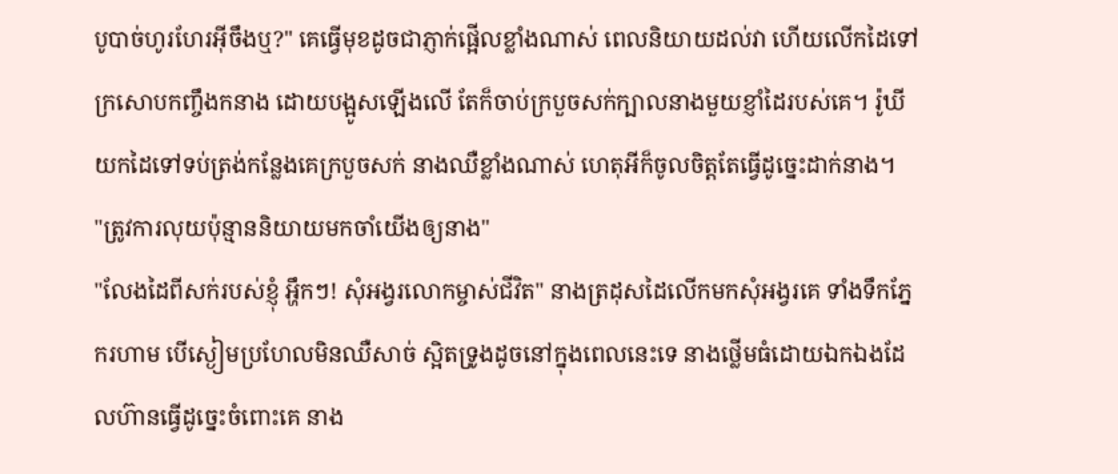បូបាច់ហូរហែរអ៊ីចឹងឬ?" គេធ្វើមុខដូចជាភ្ញាក់ផ្អើលខ្លាំងណាស់ ពេលនិយាយដល់វា ហើយលើកដៃទៅក្រសោបកញ្ចឹងកនាង ដោយបង្អូសឡើងលើ តែក៏ចាប់ក្របួចសក់ក្បាលនាងមួយខ្ញាំដៃរបស់គេ។ រ៉ូឃី យកដៃទៅទប់ត្រង់កន្លែងគេក្របួចសក់ នាងឈឺខ្លាំងណាស់ ហេតុអីក៏ចូលចិត្តតែធ្វើដូច្នេះដាក់នាង។
"ត្រូវការលុយប៉ុន្មាននិយាយមកចាំយើងឲ្យនាង"
"លែងដៃពីសក់របស់ខ្ញុំ អ្ហឹកៗ! សុំអង្វរលោកម្ចាស់ជីវិត" នាងត្រដុសដៃលើកមកសុំអង្វរគេ ទាំងទឹកភ្នែករហាម បើស្ងៀមប្រហែលមិនឈឺសាច់ ស្អិតទ្រូងដូចនៅក្នុងពេលនេះទេ នាងថ្លើមធំដោយឯកឯងដែលហ៊ានធ្វើដូច្នេះចំពោះគេ នាង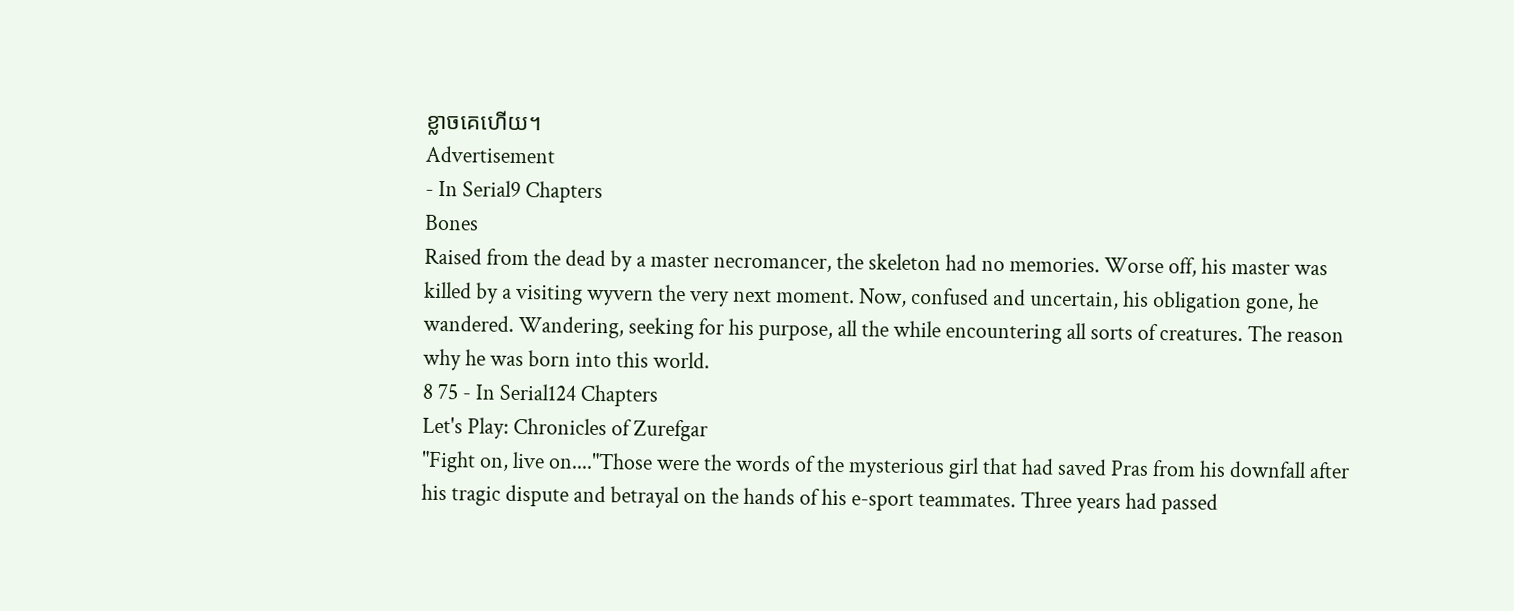ខ្លាចគេហើយ។
Advertisement
- In Serial9 Chapters
Bones
Raised from the dead by a master necromancer, the skeleton had no memories. Worse off, his master was killed by a visiting wyvern the very next moment. Now, confused and uncertain, his obligation gone, he wandered. Wandering, seeking for his purpose, all the while encountering all sorts of creatures. The reason why he was born into this world.
8 75 - In Serial124 Chapters
Let's Play: Chronicles of Zurefgar
"Fight on, live on...."Those were the words of the mysterious girl that had saved Pras from his downfall after his tragic dispute and betrayal on the hands of his e-sport teammates. Three years had passed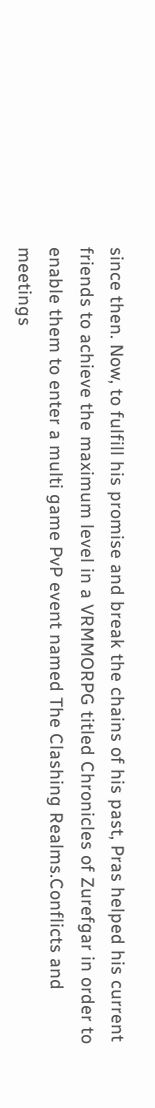since then. Now, to fulfill his promise and break the chains of his past, Pras helped his current friends to achieve the maximum level in a VRMMORPG titled Chronicles of Zurefgar in order to enable them to enter a multi game PvP event named The Clashing Realms.Conflicts and meetings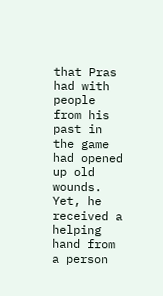that Pras had with people from his past in the game had opened up old wounds. Yet, he received a helping hand from a person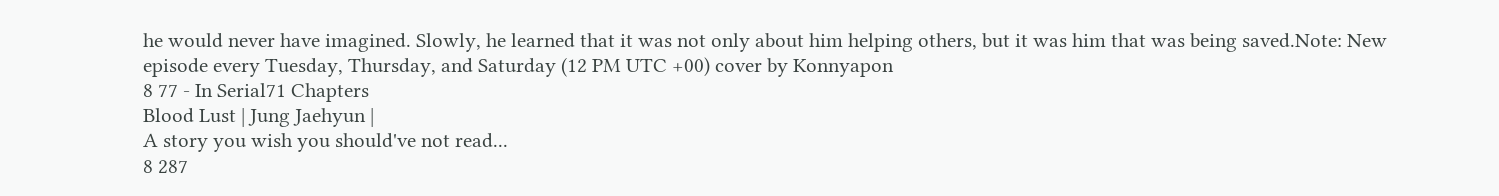he would never have imagined. Slowly, he learned that it was not only about him helping others, but it was him that was being saved.Note: New episode every Tuesday, Thursday, and Saturday (12 PM UTC +00) cover by Konnyapon
8 77 - In Serial71 Chapters
Blood Lust | Jung Jaehyun |
A story you wish you should've not read...
8 287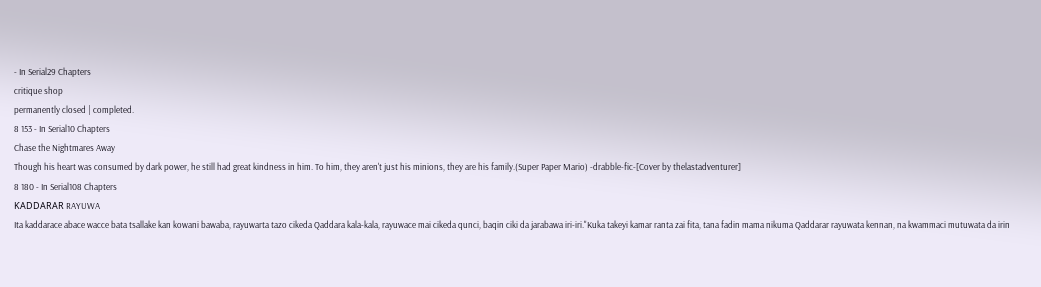- In Serial29 Chapters
critique shop
permanently closed | completed.
8 153 - In Serial10 Chapters
Chase the Nightmares Away
Though his heart was consumed by dark power, he still had great kindness in him. To him, they aren't just his minions, they are his family.(Super Paper Mario) -drabble-fic-[Cover by thelastadventurer]
8 180 - In Serial108 Chapters
ƘADDARAR RAYUWA
Ita kaddarace abace wacce bata tsallake kan kowani bawaba, rayuwarta tazo cikeda Qaddara kala-kala, rayuwace mai cikeda qunci, baqin ciki da jarabawa iri-iri."Kuka takeyi kamar ranta zai fita, tana fadin mama nikuma Qaddarar rayuwata kennan, na kwammaci mutuwata da irin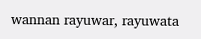wannan rayuwar, rayuwata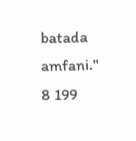batada amfani."
8 199